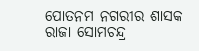ପୋତନମ ନଗରୀର ଶାସକ ରାଜା ସୋମଚନ୍ଦ୍ର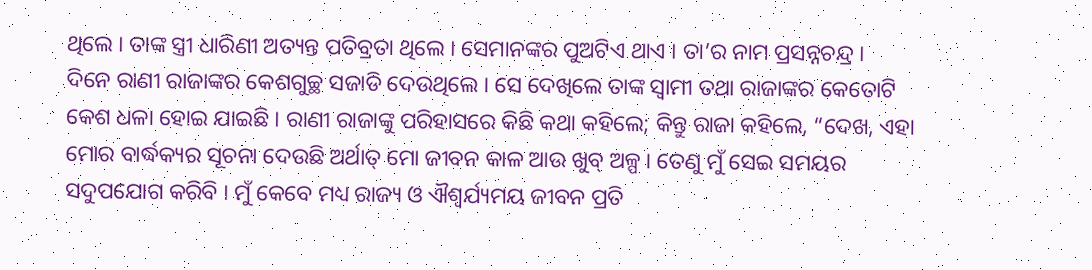ଥିଲେ । ତାଙ୍କ ସ୍ତ୍ରୀ ଧାରିଣୀ ଅତ୍ୟନ୍ତ ପତିବ୍ରତା ଥିଲେ । ସେମାନଙ୍କର ପୁଅଟିଏ ଥାଏ । ତା’ର ନାମ ପ୍ରସନ୍ନଚନ୍ଦ୍ର ।
ଦିନେ ରାଣୀ ରାଜାଙ୍କର କେଶଗୁଚ୍ଛ ସଜାଡି ଦେଉଥିଲେ । ସେ ଦେଖିଲେ ତାଙ୍କ ସ୍ୱାମୀ ତଥା ରାଜାଙ୍କର କେତୋଟି କେଶ ଧଳା ହୋଇ ଯାଇଛି । ରାଣୀ ରାଜାଙ୍କୁ ପରିହାସରେ କିଛି କଥା କହିଲେ; କିନ୍ତୁ ରାଜା କହିଲେ, “ଦେଖ, ଏହା ମୋର ବାର୍ଦ୍ଧକ୍ୟର ସୂଚନା ଦେଉଛି ଅର୍ଥାତ୍ ମୋ ଜୀବନ କାଳ ଆଉ ଖୁବ୍ ଅଳ୍ପ । ତେଣୁ ମୁଁ ସେଇ ସମୟର ସଦୁପଯୋଗ କରିବି । ମୁଁ କେବେ ମଧ୍ୟ ରାଜ୍ୟ ଓ ଐଶ୍ୱର୍ଯ୍ୟମୟ ଜୀବନ ପ୍ରତି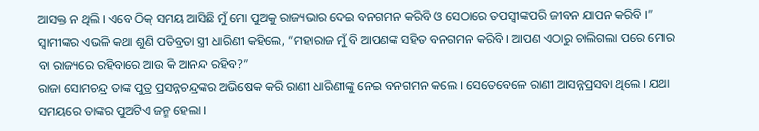ଆସକ୍ତ ନ ଥିଲି । ଏବେ ଠିକ୍ ସମୟ ଆସିଛି ମୁଁ ମୋ ପୁଅକୁ ରାଜ୍ୟଭାର ଦେଇ ବନଗମନ କରିବି ଓ ସେଠାରେ ତପସ୍ୱୀଙ୍କପରି ଜୀବନ ଯାପନ କରିବି ।”
ସ୍ୱାମୀଙ୍କର ଏଭଳି କଥା ଶୁଣି ପତିବ୍ରତା ସ୍ତ୍ରୀ ଧାରିଣୀ କହିଲେ, “ମହାରାଜ ମୁଁ ବି ଆପଣଙ୍କ ସହିତ ବନଗମନ କରିବି । ଆପଣ ଏଠାରୁ ଚାଲିଗଲା ପରେ ମୋର ବା ରାଜ୍ୟରେ ରହିବାରେ ଆଉ କି ଆନନ୍ଦ ରହିବ?”
ରାଜା ସୋମଚନ୍ଦ୍ର ତାଙ୍କ ପୁତ୍ର ପ୍ରସନ୍ନଚନ୍ଦ୍ରଙ୍କର ଅଭିଷେକ କରି ରାଣୀ ଧାରିଣୀଙ୍କୁ ନେଇ ବନଗମନ କଲେ । ସେତେବେଳେ ରାଣୀ ଆସନ୍ନପ୍ରସବା ଥିଲେ । ଯଥା ସମୟରେ ତାଙ୍କର ପୁଅଟିଏ ଜନ୍ମ ହେଲା ।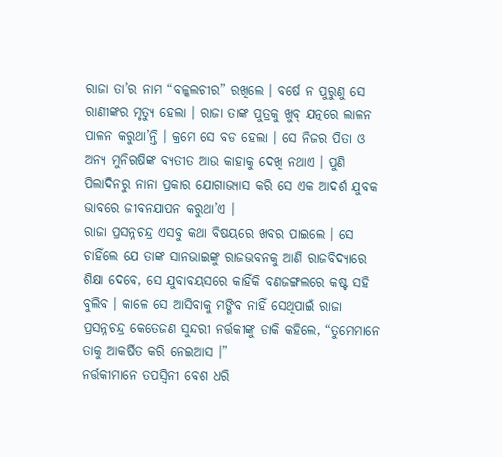ରାଜା ତା’ର ନାମ “ବଳ୍କଲଚୀର” ରଖିଲେ । ବର୍ଷେ ନ ପୁରୁଣୁ ସେ ରାଣୀଙ୍କର ମୃତ୍ୟୁ ହେଲା । ରାଜା ତାଙ୍କ ପୁତ୍ରକୁ ଖୁବ୍ ଯତ୍ନରେ ଲାଳନ ପାଳନ କରୁଥା’ନ୍ତି । କ୍ରମେ ସେ ବଡ ହେଲା । ସେ ନିଜର ପିତା ଓ ଅନ୍ୟ ମୁନିଋଷିଙ୍କ ବ୍ୟତୀତ ଆଉ କାହାକୁ ଦେଖି ନଥାଏ । ପୁଣି ପିଲାଦିନରୁ ନାନା ପ୍ରକାର ଯୋଗାଭ୍ୟାସ କରି ସେ ଏକ ଆଦର୍ଶ ଯୁବକ ଭାବରେ ଜୀବନଯାପନ କରୁଥା’ଏ ।
ରାଜା ପ୍ରସନ୍ନଚନ୍ଦ୍ର ଏସବୁ କଥା ବିଷୟରେ ଖବର ପାଇଲେ । ସେ ଚାହିଁଲେ ଯେ ତାଙ୍କ ସାନଭାଇଙ୍କୁ ରାଜଭବନକୁ ଆଣି ରାଜବିଦ୍ୟାରେ ଶିକ୍ଷା ଦେବେ, ସେ ଯୁବାବୟସରେ କାହିଁକି ବଣଜଙ୍ଗଲରେ କଷ୍ଟ ସହି ବୁଲିବ । କାଳେ ସେ ଆସିବାକୁ ମଙ୍ଗିବ ନାହିଁ ସେଥିପାଇଁ ରାଜା ପ୍ରସନ୍ନଚନ୍ଦ୍ର କେତେଜଣ ସୁନ୍ଦରୀ ନର୍ତ୍ତକୀଙ୍କୁ ଡାକି କହିଲେ, “ତୁମେମାନେ ତାକୁ ଆକର୍ଷିତ କରି ନେଇଆସ ।”
ନର୍ତ୍ତକୀମାନେ ତପସ୍ୱିନୀ ବେଶ ଧରି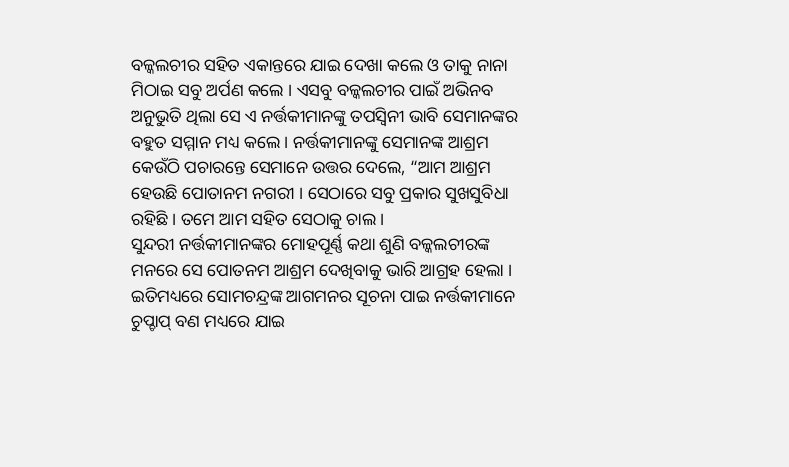ବଳ୍କଲଚୀର ସହିତ ଏକାନ୍ତରେ ଯାଇ ଦେଖା କଲେ ଓ ତାକୁ ନାନା ମିଠାଇ ସବୁ ଅର୍ପଣ କଲେ । ଏସବୁ ବଳ୍କଲଚୀର ପାଇଁ ଅଭିନବ ଅନୁଭୁତି ଥିଲା ସେ ଏ ନର୍ତ୍ତକୀମାନଙ୍କୁ ତପସ୍ୱିନୀ ଭାବି ସେମାନଙ୍କର ବହୁତ ସମ୍ମାନ ମଧ୍ୟ କଲେ । ନର୍ତ୍ତକୀମାନଙ୍କୁ ସେମାନଙ୍କ ଆଶ୍ରମ କେଉଁଠି ପଚାରନ୍ତେ ସେମାନେ ଉତ୍ତର ଦେଲେ, “ଆମ ଆଶ୍ରମ ହେଉଛି ପୋତାନମ ନଗରୀ । ସେଠାରେ ସବୁ ପ୍ରକାର ସୁଖସୁବିଧା ରହିଛି । ତମେ ଆମ ସହିତ ସେଠାକୁ ଚାଲ ।
ସୁନ୍ଦରୀ ନର୍ତ୍ତକୀମାନଙ୍କର ମୋହପୂର୍ଣ୍ଣ କଥା ଶୁଣି ବଳ୍କଲଚୀରଙ୍କ ମନରେ ସେ ପୋତନମ ଆଶ୍ରମ ଦେଖିବାକୁ ଭାରି ଆଗ୍ରହ ହେଲା । ଇତିମଧ୍ୟରେ ସୋମଚନ୍ଦ୍ରଙ୍କ ଆଗମନର ସୂଚନା ପାଇ ନର୍ତ୍ତକୀମାନେ ଚୁପ୍ଚାପ୍ ବଣ ମଧ୍ୟରେ ଯାଇ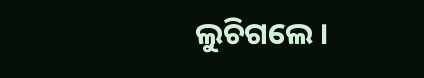ଲୁଚିଗଲେ ।